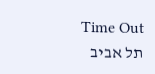Time Out תל אביב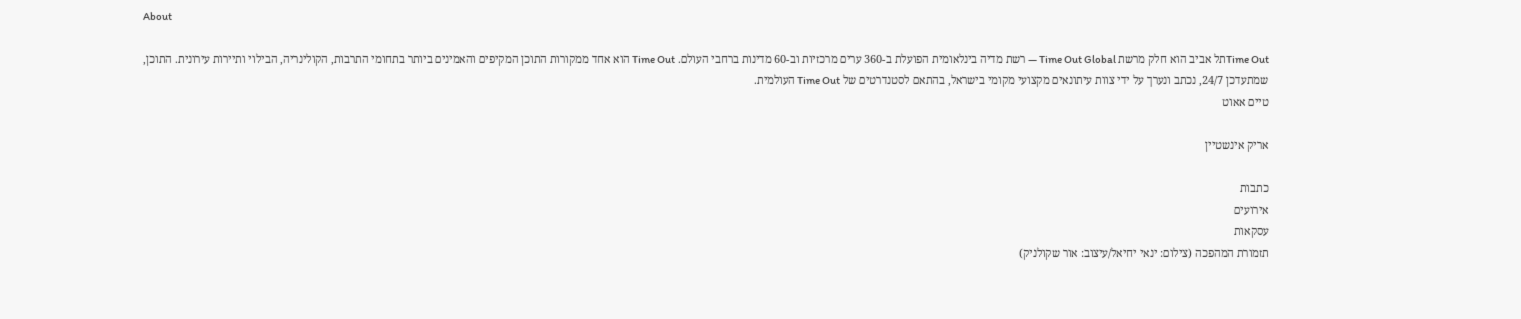About

Time Outתל אביב הוא חלק מרשת Time Out Global — רשת מדיה בינלאומית הפועלת ב-360 ערים מרכזיות וב-60 מדינות ברחבי העולם. Time Out הוא אחד ממקורות התוכן המקיפים והאמינים ביותר בתחומי התרבות, הקולינריה, הבילוי ותיירות עירונית. התוכן, שמתעדכן 24/7, נכתב ונערך על ידי צוות עיתונאים מקצועי מקומי בישראל, בהתאם לסטנדרטים של Time Out העולמית.
טיים אאוט

אריק אינשטיין

כתבות
אירועים
עסקאות
תזמורת המהפכה (צילום: ינאי יחיאל/עיצוב: אור שקולניק)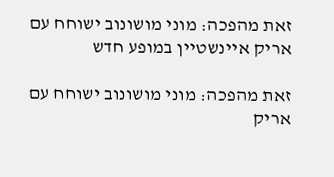זאת מהפכה: מוני מושונוב ישוחח עם אריק איינשטיין במופע חדש

זאת מהפכה: מוני מושונוב ישוחח עם אריק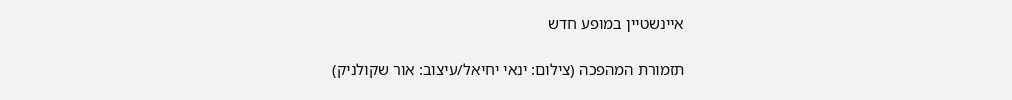איינשטיין במופע חדש

תזמורת המהפכה (צילום: ינאי יחיאל/עיצוב: אור שקולניק)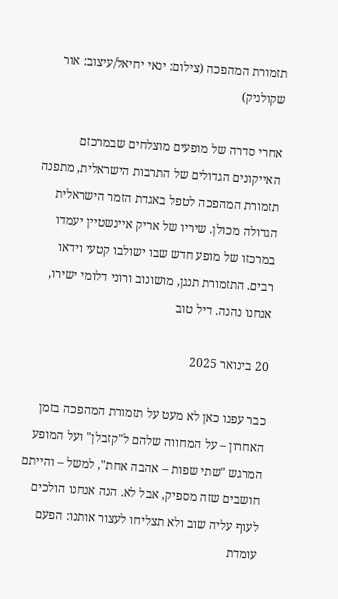תזמורת המהפכה (צילום: ינאי יחיאל/עיצוב: אור שקולניק)

אחרי סדרה של מופעים מוצלחים שבמרכזם האייקונים הגדולים של התרבות הישראלית, מתפנה תזמורת המהפכה לטפל באגדת הזמר הישראלית הגדולה מכולן. שיריו של אריק איינשטיין יעמדו במרכזו של מופע חדש שבו ישולבו קטעי וידאו רבים. התזמורת תנגן, מושונוב ורוני דלומי ישירו, אנחנו נהנה. דיל טוב

20 בינואר 2025

כבר עפנו כאן לא מעט על תזמורת המהפכה בזמן האחרון – על המחווה שלהם ל"קזבלן" ועל המופע המרגש "שתי שפות – אהבה אחת", למשל – והייתם חושבים שזה מספיק, אבל לא. הנה אנחנו הולכים לעוף עליה שוב ולא תצליחו לעצור אותנו: הפעם עומדת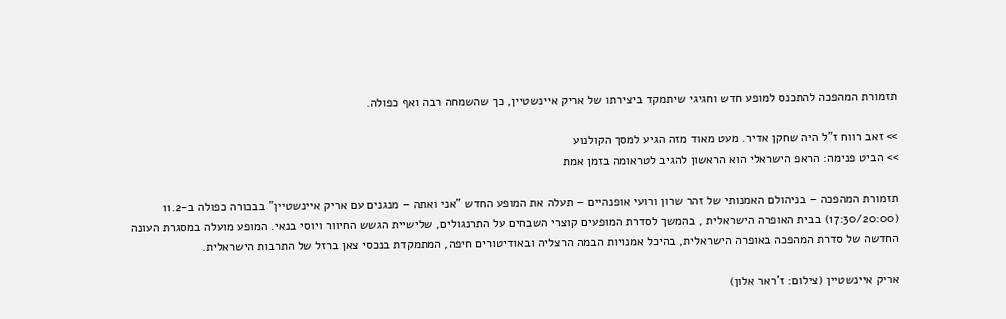תזמורת המהפכה להתכנס למופע חדש וחגיגי שיתמקד ביצירתו של אריק איינשטיין, כך שהשמחה רבה ואף כפולה.

>> זאב רווח ז"ל היה שחקן אדיר. מעט מאוד מזה הגיע למסך הקולנוע
>> הביט פנימה: הראפ הישראלי הוא הראשון להגיב לטראומה בזמן אמת

תזמורת המהפכה – בניהולם האמנותי של זהר שרון ורועי אופנהיים – תעלה את המופע החדש "אני ואתה – מנגנים עם אריק איינשטיין" בבכורה כפולה ב-11.2 (17:30/20:00) בבית האופרה הישראלית , בהמשך לסדרת המופעים קוצרי השבחים על התרנגולים, שלישיית הגשש החיוור ויוסי בנאי. המופע מועלה במסגרת העונה החדשה של סדרת המהפכה באופרה הישראלית, בהיכל אמנויות הבמה הרצליה ובאודיטורים חיפה, המתמקדת בנכסי צאן ברזל של התרבות הישראלית.

אריק איינשטיין (צילום: ז'ראר אלון)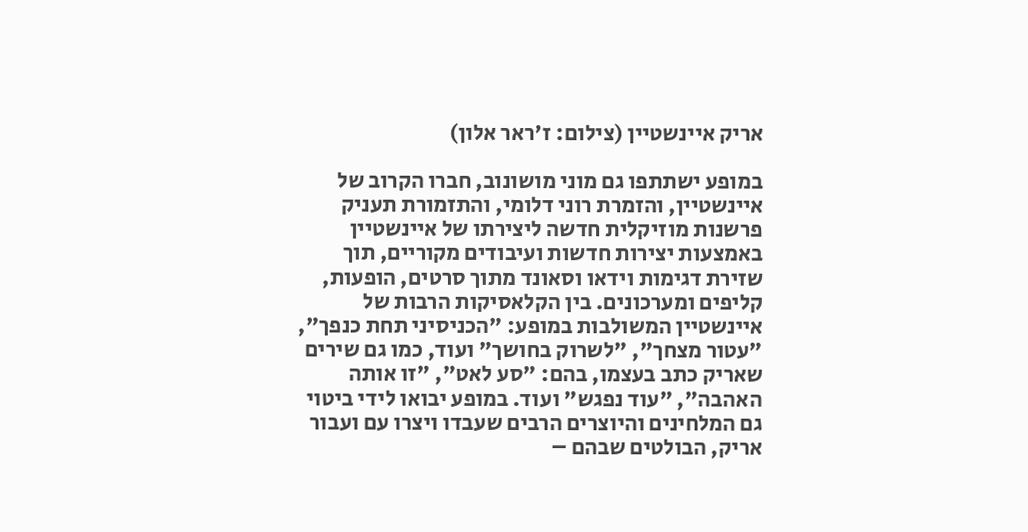אריק איינשטיין (צילום: ז'ראר אלון)

במופע ישתתפו גם מוני מושונוב, חברו הקרוב של איינשטיין, והזמרת רוני דלומי, והתזמורת תעניק פרשנות מוזיקלית חדשה ליצירתו של איינשטיין באמצעות יצירות חדשות ועיבודים מקוריים, תוך שזירת דגימות וידאו וסאונד מתוך סרטים, הופעות, קליפים ומערכונים. בין הקלאסיקות הרבות של איינשטיין המשולבות במופע: "הכניסיני תחת כנפך", "עטור מצחך", "לשרוק בחושך" ועוד, כמו גם שירים שאריק כתב בעצמו, בהם: "סע לאט", "זו אותה האהבה", "עוד נפגש" ועוד. במופע יבואו לידי ביטוי גם המלחינים והיוצרים הרבים שעבדו ויצרו עם ועבור אריק, הבולטים שבהם –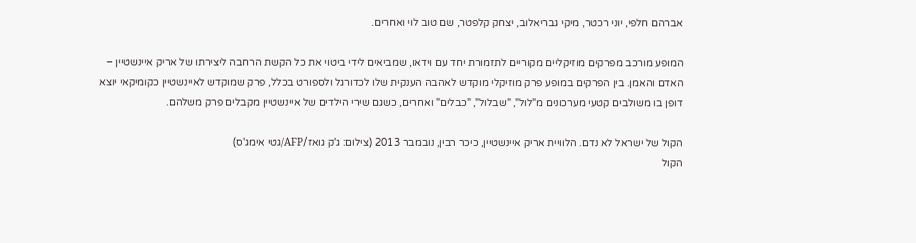אברהם חלפי, יוני רכטר, מיקי גבריאלוב, יצחק קלפטר, שם טוב לוי ואחרים.

המופע מורכב מפרקים מוזיקליים מקוריים לתזמורת יחד עם וידאו, שמביאים לידי ביטוי את כל הקשת הרחבה ליצירתו של אריק איינשטיין – האדם והאמן. בין הפרקים במופע פרק מוזיקלי מוקדש לאהבה הענקית שלו לכדורגל ולספורט בכלל, פרק שמוקדש לאיינשטיין כקומיקאי יוצא דופן בו משולבים קטעי מערכונים מ"לול", "שבלול", "כבלים" ואחרים, כשגם שירי הילדים של איינשטיין מקבלים פרק משלהם.

הקול של ישראל לא נדם. הלוויית אריק איינשטיין, כיכר רבין, נובמבר 2013 (צילום: ג'ק גואז/AFP/גטי אימג'ס)
הקול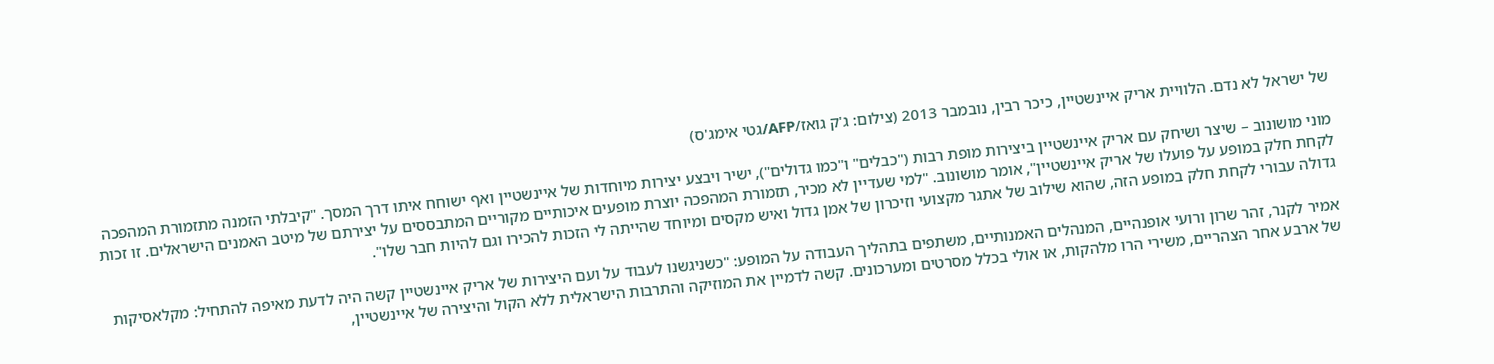של ישראל לא נדם. הלוויית אריק איינשטיין, כיכר רבין, נובמבר 2013 (צילום: ג'ק גואז/AFP/גטי אימג'ס)

מוני מושונוב – שיצר ושיחק עם אריק איינשטיין ביצירות מופת רבות ("כבלים" ו"כמו גדולים"), ישיר ויבצע יצירות מיוחדות של איינשטיין ואף ישוחח איתו דרך המסך. "קיבלתי הזמנה מתזמורת המהפכה לקחת חלק במופע על פועלו של אריק איינשטיין", אומר מושונוב. "למי שעדיין לא מכיר, תזמורת המהפכה יוצרת מופעים איכותיים מקוריים המתבססים על יצירתם של מיטב האמנים הישראלים. זו זכות גדולה עבורי לקחת חלק במופע הזה, שהוא שילוב של אתגר מקצועי וזיכרון של אמן גדול ואיש מקסים ומיוחד שהייתה לי הזכות להכירו וגם להיות חבר שלו".

אמיר לקנר, זהר שרון ורועי אופנהיים, המנהלים האמנותיים, משתפים בתהליך העבודה על המופע: "כשניגשנו לעבוד על ועם היצירות של אריק איינשטיין קשה היה לדעת מאיפה להתחיל: מקלאסיקות של ארבע אחר הצהריים, משירי הרו מלהקות, או אולי בכלל מסרטים ומערכונים. קשה לדמיין את המוזיקה והתרבות הישראלית ללא הקול והיצירה של איינשטיין,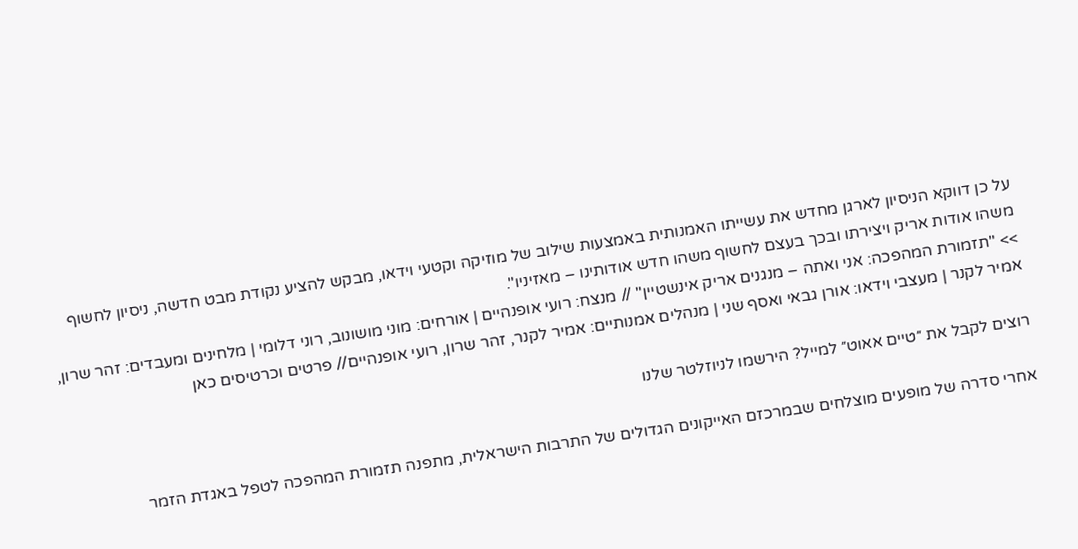על כן דווקא הניסיון לארגן מחדש את עשייתו האמנותית באמצעות שילוב של מוזיקה וקטעי וידאו, מבקש להציע נקודת מבט חדשה, ניסיון לחשוף משהו אודות אריק ויצירתו ובכך בעצם לחשוף משהו חדש אודותינו – מאזיניו".
>> "תזמורת המהפכה: אני ואתה – מנגנים אריק אינשטיין" // מנצח: רועי אופנהיים | אורחים: מוני מושונוב, רוני דלומי | מלחינים ומעבדים: זהר שרון, אמיר לקנר | מעצבי וידאו: אורן גבאי ואסף שני | מנהלים אמנותיים: אמיר לקנר, זהר שרון, רועי אופנהיים// פרטים וכרטיסים כאן

רוצים לקבל את ״טיים אאוט״ למייל? הירשמו לניוזלטר שלנו

אחרי סדרה של מופעים מוצלחים שבמרכזם האייקונים הגדולים של התרבות הישראלית, מתפנה תזמורת המהפכה לטפל באגדת הזמר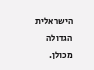הישראלית הגדולה מכולן.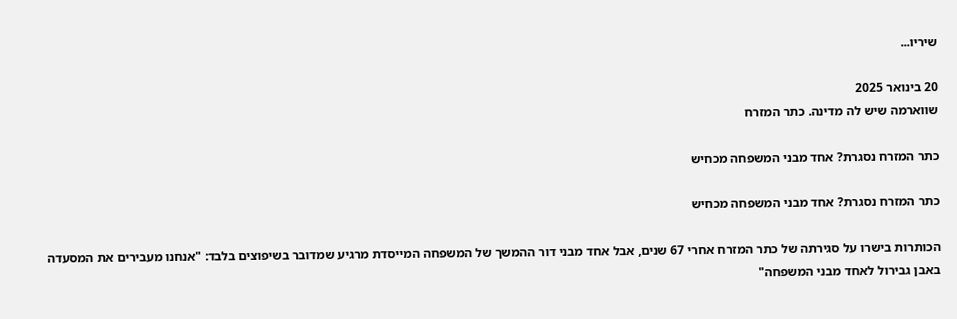שיריו...

20 בינואר 2025
שווארמה שיש לה מדינה. כתר המזרח

כתר המזרח נסגרת? אחד מבני המשפחה מכחיש

כתר המזרח נסגרת? אחד מבני המשפחה מכחיש

הכותרות בישרו על סגירתה של כתר המזרח אחרי 67 שנים, אבל אחד מבני דור ההמשך של המשפחה המייסדת מרגיע שמדובר בשיפוצים בלבד: "אנחנו מעבירים את המסעדה באבן גבירול לאחד מבני המשפחה"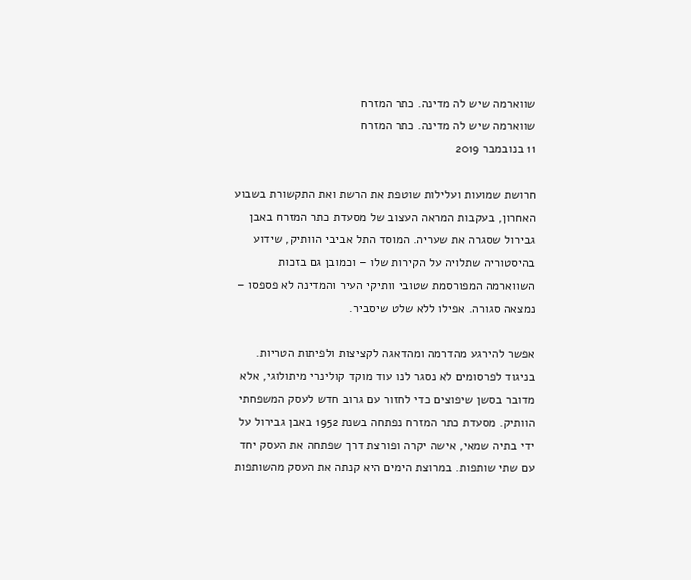שווארמה שיש לה מדינה. כתר המזרח
שווארמה שיש לה מדינה. כתר המזרח
11 בנובמבר 2019

חרושת שמועות ועלילות שוטפת את הרשת ואת התקשורת בשבוע האחרון, בעקבות המראה העצוב של מסעדת כתר המזרח באבן גבירול שסגרה את שעריה. המוסד התל אביבי הוותיק, שידוע בהיסטוריה שתלויה על הקירות שלו – וכמובן גם בזכות השווארמה המפורסמת שטובי וותיקי העיר והמדינה לא פספסו – נמצאה סגורה. אפילו ללא שלט שיסביר.

אפשר להירגע מהדרמה ומהדאגה לקציצות ולפיתות הטריות. בניגוד לפרסומים לא נסגר לנו עוד מוקד קולינרי מיתולוגי, אלא מדובר בסשן שיפוצים כדי לחזור עם גרוב חדש לעסק המשפחתי הוותיק. מסעדת כתר המזרח נפתחה בשנת 1952 באבן גבירול על ידי בתיה שמאי, אישה יקרה ופורצת דרך שפתחה את העסק יחד עם שתי שותפות. במרוצת הימים היא קנתה את העסק מהשותפות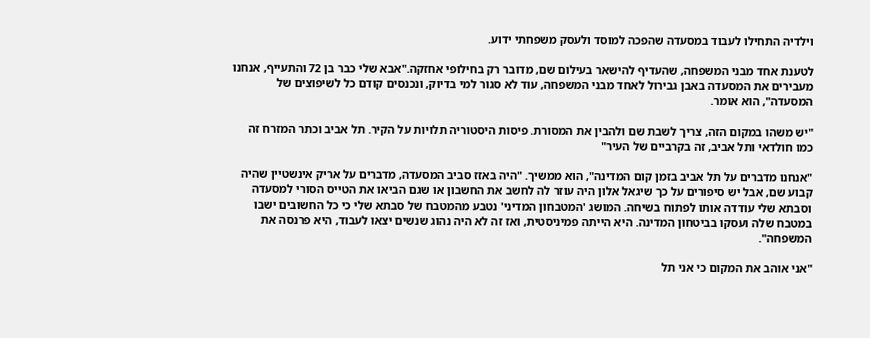וילדיה התחילו לעבוד במסעדה שהפכה למוסד ולעסק משפחתי ידוע.

לטענת אחד מבני המשפחה, שהעדיף להישאר בעילום שם, מדובר רק בחילופי אחזקה."אבא שלי כבר בן 72 והתעייף, אנחנו מעבירים את המסעדה באבן גבירול לאחד מבני המשפחה, עוד לא סגור למי בדיוק, ונכנסים קודם כל לשיפוצים של המסעדה", הוא אומר.

"יש משהו במקום הזה, צריך לשבת שם ולהבין את המסורת. פיסות היסטוריה תלויות על הקיר. תל אביב וכתר המזרח זה כמו חולדאי ותל אביב, זה בקרביים של העיר"

"אנחנו מדברים על תל אביב בזמן קום המדינה", הוא ממשיך. "היה באזז סביב המסעדה, מדברים על אריק אינשטיין שהיה קבוע שם, אבל יש סיפורים על כך שיגאל אלון היה עוזר לה לחשב את החשבון או שגם הביאו את הטייס הסורי למסעדה וסבתא שלי עודדה אותו לפתוח בשיחה. המושג 'המטבחון המדיני' נטבע מהמטבח של סבתא שלי כי כל החשובים ישבו במטבח שלה ועסקו בביטחון המדינה. היא הייתה פמיניסטית, ואז זה לא היה נהוג שנשים יצאו לעבוד, היא פרנסה את המשפחה".

"אני אוהב את המקום כי אני תל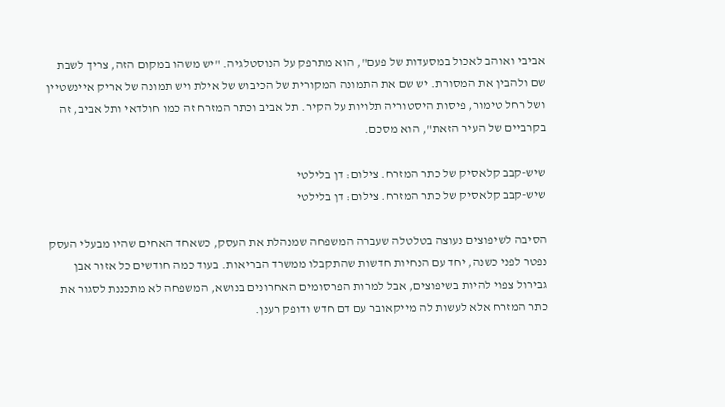אביבי ואוהב לאכול במסעדות של פעם", הוא מתרפק על הנוסטלגיה. "יש משהו במקום הזה, צריך לשבת שם ולהבין את המסורת. יש שם את התמונה המקורית של הכיבוש של אילת ויש תמונה של אריק איינשטיין ושל רחל טימור, פיסות היסטוריה תלויות על הקיר. תל אביב וכתר המזרח זה כמו חולדאי ותל אביב, זה בקרביים של העיר הזאת", הוא מסכם.

שיש-קבב קלאסיק של כתר המזרח. צילום: דן בלילטי
שיש-קבב קלאסיק של כתר המזרח. צילום: דן בלילטי

הסיבה לשיפוצים נעוצה בטלטלה שעברה המשפחה שמנהלת את העסק, כשאחד האחים שהיו מבעלי העסק נפטר לפני כשנה, יחד עם הנחיות חדשות שהתקבלו ממשרד הבריאות. בעוד כמה חודשים כל אזור אבן גבירול צפוי להיות בשיפוצים, אבל למרות הפרסומים האחרונים בנושא, המשפחה לא מתכננת לסגור את כתר המזרח אלא לעשות לה מייקאובר עם דם חדש ודופק רענן.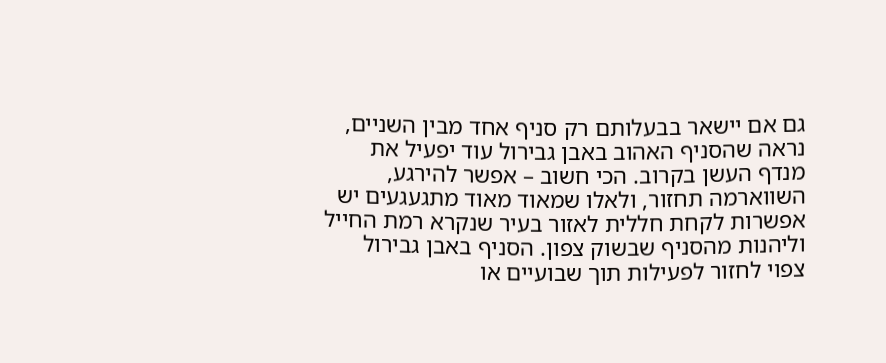גם אם יישאר בבעלותם רק סניף אחד מבין השניים, נראה שהסניף האהוב באבן גבירול עוד יפעיל את מנדף העשן בקרוב. הכי חשוב – אפשר להירגע, השווארמה תחזור, ולאלו שמאוד מאוד מתגעגעים יש אפשרות לקחת חללית לאזור בעיר שנקרא רמת החייל וליהנות מהסניף שבשוק צפון. הסניף באבן גבירול צפוי לחזור לפעילות תוך שבועיים או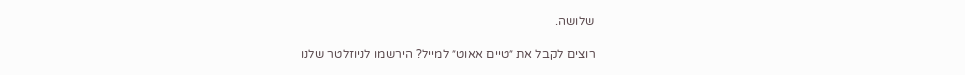שלושה.

רוצים לקבל את ״טיים אאוט״ למייל? הירשמו לניוזלטר שלנו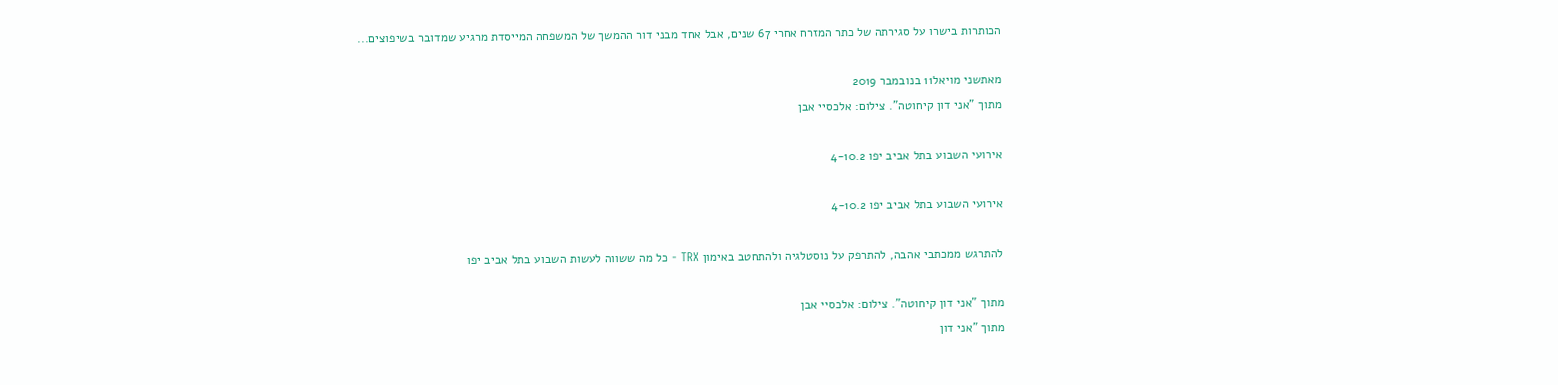הכותרות בישרו על סגירתה של כתר המזרח אחרי 67 שנים, אבל אחד מבני דור ההמשך של המשפחה המייסדת מרגיע שמדובר בשיפוצים...

מאתשני מויאל11 בנובמבר 2019
מתוך "אני דון קיחוטה". צילום: אלכסיי אבן

אירועי השבוע בתל אביב יפו 4-10.2

אירועי השבוע בתל אביב יפו 4-10.2

להתרגש ממכתבי אהבה, להתרפק על נוסטלגיה ולהתחטב באימון TRX - כל מה ששווה לעשות השבוע בתל אביב יפו

מתוך "אני דון קיחוטה". צילום: אלכסיי אבן
מתוך "אני דון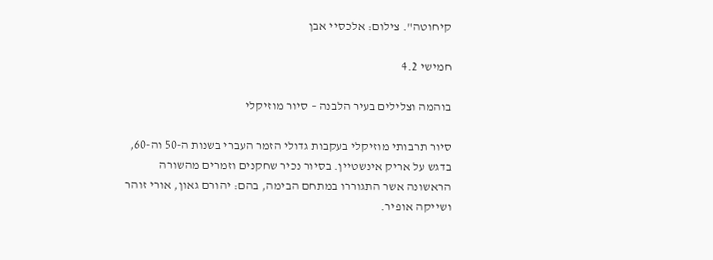קיחוטה". צילום: אלכסיי אבן

חמישי 4.2

בוהמה וצלילים בעיר הלבנה – סיור מוזיקלי

סיור תרבותי מוזיקלי בעקבות גדולי הזמר העברי בשנות ה-50 וה-60, בדגש על אריק אינשטיין. בסיור נכיר שחקנים וזמרים מהשורה הראשונה אשר התגוררו במתחם הבימה, בהם: יהורם גאון, אורי זוהר ושייקה אופיר.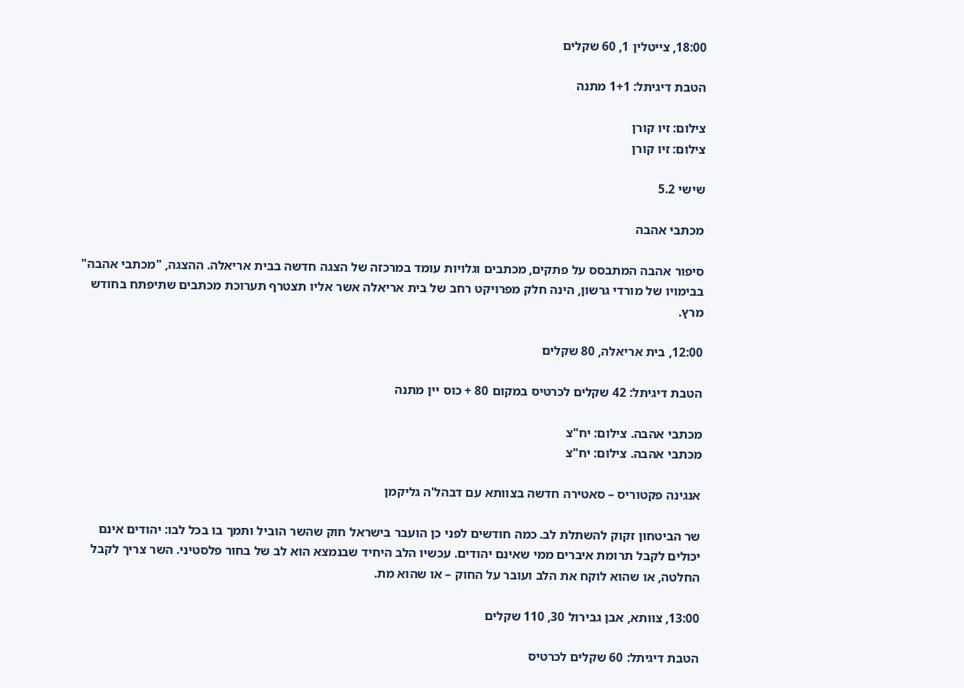18:00, צייטלין 1, 60 שקלים

הטבת דיגיתל: 1+1 מתנה

צילום: זיו קורן
צילום: זיו קורן

שישי 5.2

מכתבי אהבה

סיפור אהבה המתבסס על פתקים, מכתבים וגלויות עומד במרכזה של הצגה חדשה בבית אריאלה. ההצגה, "מכתבי אהבה" בבימויו של מורדי גרשון, הינה חלק מפרויקט רחב של בית אריאלה אשר אליו תצטרף תערוכת מכתבים שתיפתח בחודש מרץ.

12:00, בית אריאלה, 80 שקלים

הטבת דיגיתל: 42 שקלים לכרטיס במקום 80 + כוס יין מתנה

מכתבי אהבה. צילום: יח"צ
מכתבי אהבה. צילום: יח"צ

אנגינה פקטוריס – סאטירה חדשה בצוותא עם דבהל'ה גליקמן

שר הביטחון זקוק להשתלת לב. כמה חודשים לפני כן הועבר בישראל חוק שהשר הוביל ותמך בו בכל לבו: יהודים אינם יכולים לקבל תרומת איברים ממי שאינם יהודים. עכשיו הלב היחיד שבנמצא הוא לב של בחור פלסטיני. השר צריך לקבל החלטה, או שהוא לוקח את הלב ועובר על החוק – או שהוא מת.

13:00, צוותא, אבן גבירול 30, 110 שקלים

הטבת דיגיתל: 60 שקלים לכרטיס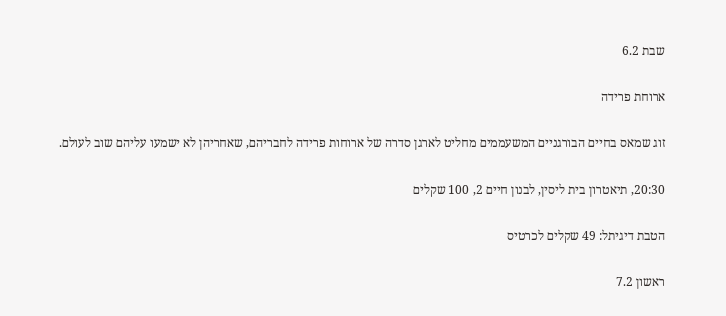שבת 6.2

ארוחת פרידה

זוג שמאס בחיים הבורגניים המשעממים מחליט לארגן סדרה של ארוחות פרידה לחבריהם, שאחריהן לא ישמעו עליהם שוב לעולם.

20:30, תיאטרון בית ליסין, לבנון חיים 2, 100 שקלים

הטבת דיגיתל: 49 שקלים לכרטיס

ראשון 7.2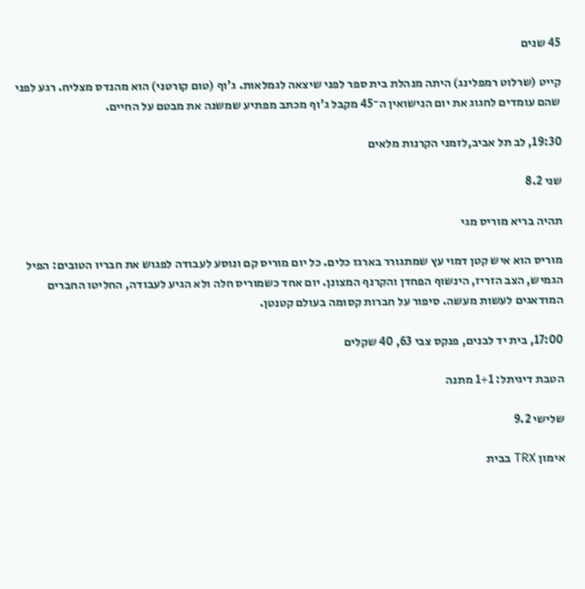45 שנים

קייט (שרלוט רמפלינג) היתה מנהלת בית ספר לפני שיצאה לגמלאות. ג'וף (טום קורטני) הוא מהנדס מצליח. רגע לפני שהם עומדים לחגוג את יום הנישואין ה־45 מקבל ג'וף מכתב מפתיע שמשנה את מבטם על החיים.

19:30, לב תל אביב,לזמני הקרנות מלאים

שני 8.2

תהיה בריא מוריס מגי

מוריס הוא איש קטן דמוי עץ שמתגורר בארגז כלים. כל יום מוריס קם ונוסע לעבודה לפגוש את חבריו הטובים: הפיל הגמיש, הצב הזריז, הינשוף הפחדן והקרנף המצונן. יום אחד כשמוריס חלה ולא הגיע לעבודה, החליטו החברים המודאגים לעשות מעשה. סיפור על חברות קסומה בעולם קטנטן.

17:00, בית יד לבנים, פנקס צבי 63, 40 שקלים

הטבת דיגיתל: 1+1 מתנה

שלישי 9.2

אימון TRX בבית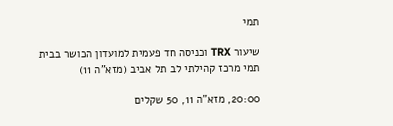תמי

שיעור TRX וכניסה חד פעמית למועדון הכושר בבית תמי מרכז קהילתי לב תל אביב (מזא"ה 11)

20:00, מזא"ה 11, 50 שקלים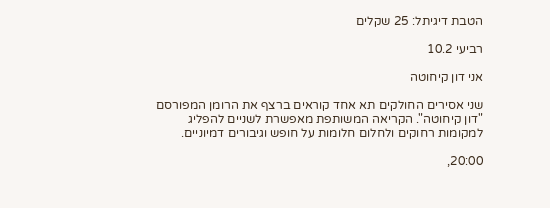הטבת דיגיתל: 25 שקלים

רביעי 10.2

אני דון קיחוטה

שני אסירים החולקים תא אחד קוראים ברצף את הרומן המפורסם "דון קיחוטה". הקריאה המשותפת מאפשרת לשניים להפליג למקומות רחוקים ולחלום חלומות על חופש וגיבורים דמיוניים.

20:00,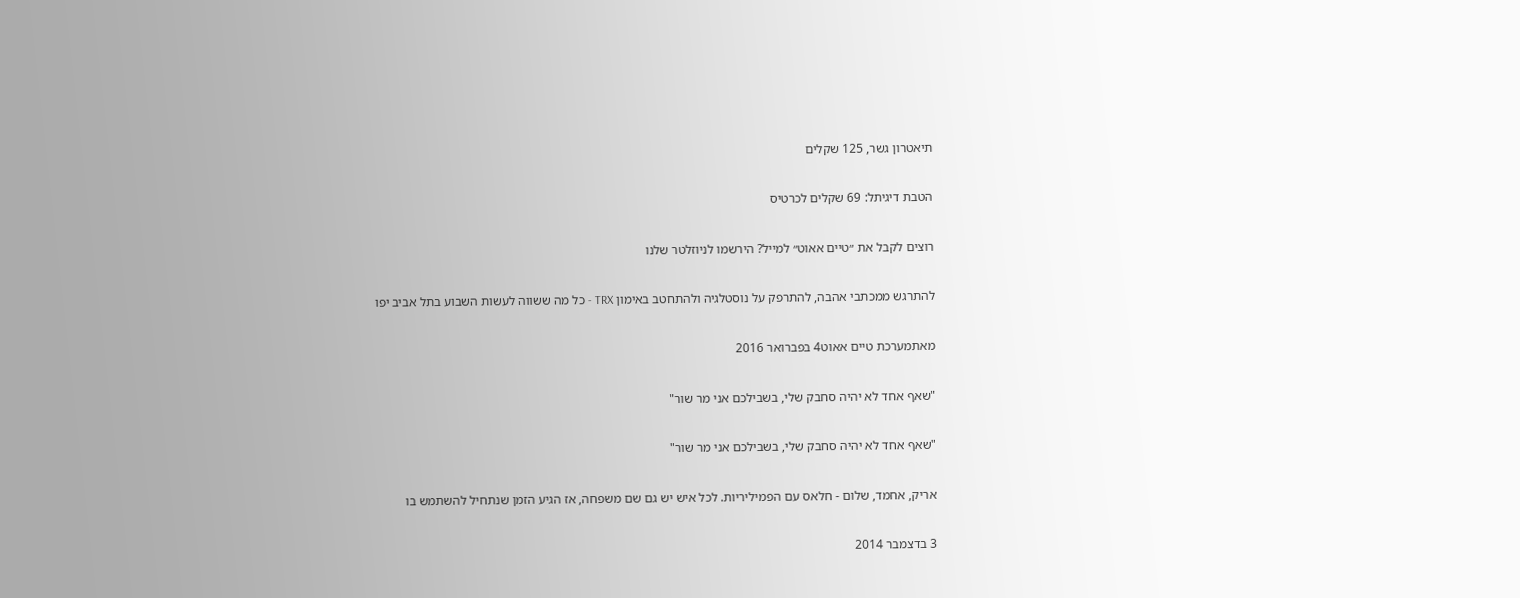תיאטרון גשר, 125 שקלים

הטבת דיגיתל: 69 שקלים לכרטיס

רוצים לקבל את ״טיים אאוט״ למייל? הירשמו לניוזלטר שלנו

להתרגש ממכתבי אהבה, להתרפק על נוסטלגיה ולהתחטב באימון TRX - כל מה ששווה לעשות השבוע בתל אביב יפו

מאתמערכת טיים אאוט4 בפברואר 2016

"שאף אחד לא יהיה סחבק שלי, בשבילכם אני מר שור"

"שאף אחד לא יהיה סחבק שלי, בשבילכם אני מר שור"

אריק, אחמד, שלום - חלאס עם הפמיליריות. לכל איש יש גם שם משפחה, אז הגיע הזמן שנתחיל להשתמש בו

3 בדצמבר 2014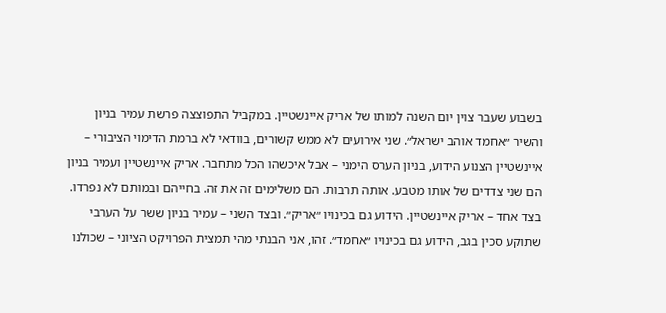בשבוע שעבר צוין יום השנה למותו של אריק איינשטיין. במקביל התפוצצה פרשת עמיר בניון והשיר ״אחמד אוהב ישראל״. שני אירועים לא ממש קשורים, בוודאי לא ברמת הדימוי הציבורי – איינשטיין הצנוע הידוע, בניון הערס הימני – אבל איכשהו הכל מתחבר. אריק איינשטיין ועמיר בניון הם שני צדדים של אותו מטבע. אותה תרבות. הם משלימים זה את זה. בחייהם ובמותם לא נפרדו. בצד אחד – אריק איינשטיין. הידוע גם בכינויו ״אריק״. ובצד השני – עמיר בניון ששר על הערבי שתוקע סכין בגב, הידוע גם בכינויו ״אחמד״. זהו, אני הבנתי מהי תמצית הפרויקט הציוני – שכולנו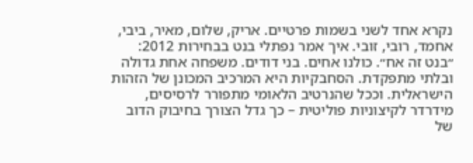נקרא אחד לשני בשמות פרטיים. אריק, שלום, מאיר, ביבי, אחמד, רובי, זובי. איך אמר נפתלי בנט בבחירות 2012: ״בנט זה אח״. כולנו אחים. בני דודים. משפחה אחת גדולה ובלתי מתפקדת. הסחבקיות היא המרכיב המכונן של הזהות הישראלית. וככל שהנרטיב הלאומי מתפורר לרסיסים, מידרדר לקיצוניות פוליטית – כך גדל הצורך בחיבוק הדוב של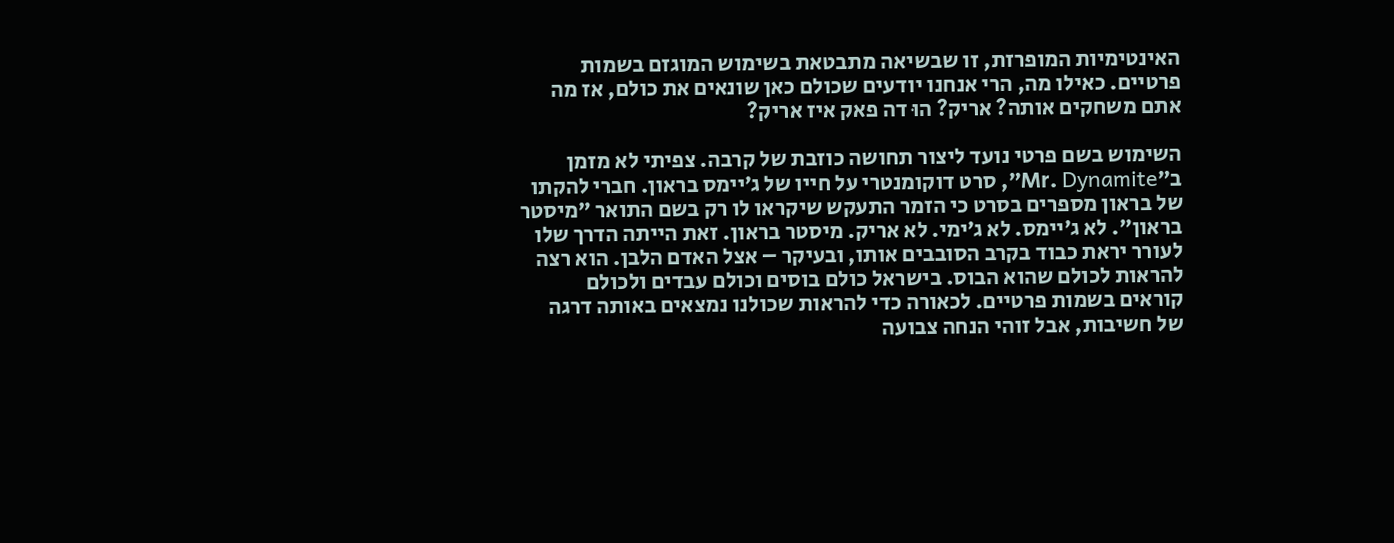האינטימיות המופרזת, זו שבשיאה מתבטאת בשימוש המוגזם בשמות פרטיים. כאילו מה, הרי אנחנו יודעים שכולם כאן שונאים את כולם, אז מה אתם משחקים אותה? אריק? הוּ דה פאק איז אריק?

השימוש בשם פרטי נועד ליצור תחושה כוזבת של קרבה. צפיתי לא מזמן ב״Mr. Dynamite״, סרט דוקומנטרי על חייו של ג׳יימס בראון. חברי להקתו של בראון מספרים בסרט כי הזמר התעקש שיקראו לו רק בשם התואר ״מיסטר בראון״. לא ג׳יימס. לא ג׳ימי. לא אריק. מיסטר בראון. זאת הייתה הדרך שלו לעורר יראת כבוד בקרב הסובבים אותו, ובעיקר – אצל האדם הלבן. הוא רצה להראות לכולם שהוא הבוס. בישראל כולם בוסים וכולם עבדים ולכולם קוראים בשמות פרטיים. לכאורה כדי להראות שכולנו נמצאים באותה דרגה של חשיבות, אבל זוהי הנחה צבועה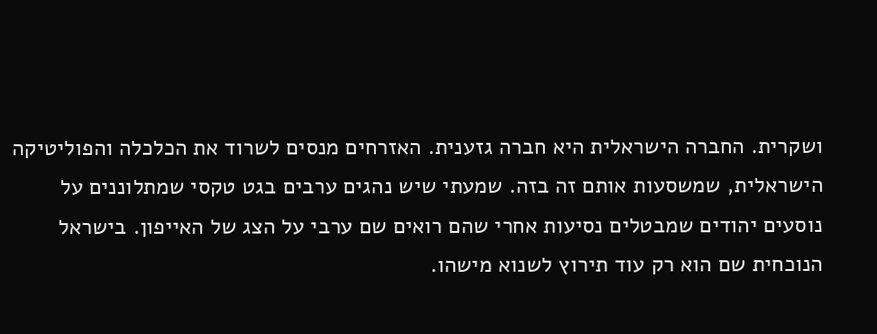ושקרית. החברה הישראלית היא חברה גזענית. האזרחים מנסים לשרוד את הכלכלה והפוליטיקה הישראלית, שמשסעות אותם זה בזה. שמעתי שיש נהגים ערבים בגט טקסי שמתלוננים על נוסעים יהודים שמבטלים נסיעות אחרי שהם רואים שם ערבי על הצג של האייפון. בישראל הנוכחית שם הוא רק עוד תירוץ לשנוא מישהו.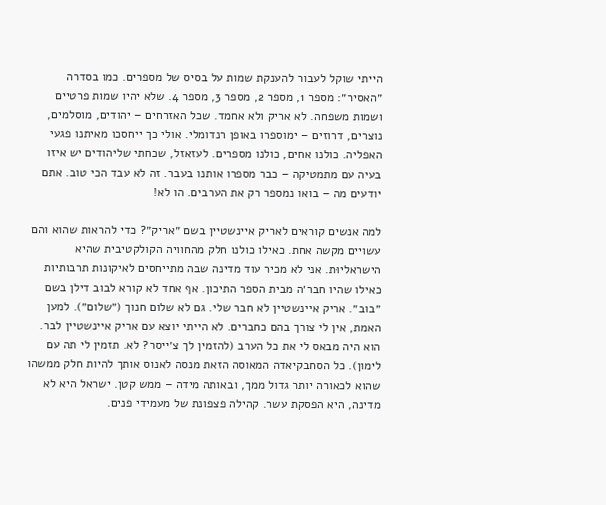הייתי שוקל לעבור להענקת שמות על בסיס של מספרים. כמו בסדרה ״האסיר״: מספר 1, מספר 2, מספר 3, מספר 4. שלא יהיו שמות פרטיים ושמות משפחה. לא אריק ולא אחמד. שכל האזרחים – יהודים, מוסלמים, נוצרים, דרוזים – ימוספרו באופן רנדומלי. אולי כך ייחסכו מאיתנו פגעי האפליה. כולנו אחים, כולנו מספרים. לעזאזל, שכחתי שליהודים יש איזו בעיה עם מתמטיקה – כבר מספרו אותנו בעבר. זה לא עבד הכי טוב. אתם יודעים מה – בואו נמספר רק את הערבים. הו לא!

למה אנשים קוראים לאריק איינשטיין בשם ״אריק״? כדי להראות שהוא והם עשויים מקשה אחת. כאילו כולנו חלק מהחוויה הקולקטיבית שהיא הישראליוּת. אני לא מכיר עוד מדינה שבה מתייחסים לאיקונות תרבותיות כאילו שהיו חבר׳ה מבית הספר התיכון. אף אחד לא קורא לבוב דילן בשם ״בוב״. אריק איינשטיין לא חבר שלי. גם לא שלום חנוך (״שלום״). למען האמת, אין לי צורך בהם כחברים. לא הייתי יוצא עם אריק איינשטיין לבר. הוא היה מבאס לי את כל הערב (להזמין לך צ׳ייסר? לא. תזמין לי תה עם לימון). כל הסחבקיאדה המאוסה הזאת מנסה לאנוס אותך להיות חלק ממשהו שהוא לכאורה יותר גדול ממך, ובאותה מידה – ממש קטן. ישראל היא לא מדינה, היא הפסקת עשר. קהילה פצפונת של מעמידי פנים.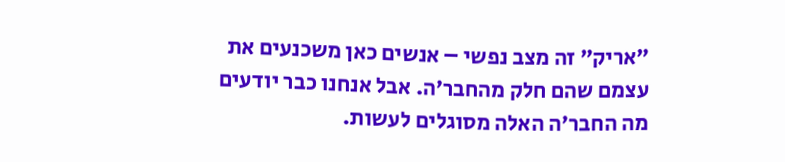״אריק״ זה מצב נפשי – אנשים כאן משכנעים את עצמם שהם חלק מהחבר׳ה. אבל אנחנו כבר יודעים מה החבר׳ה האלה מסוגלים לעשות.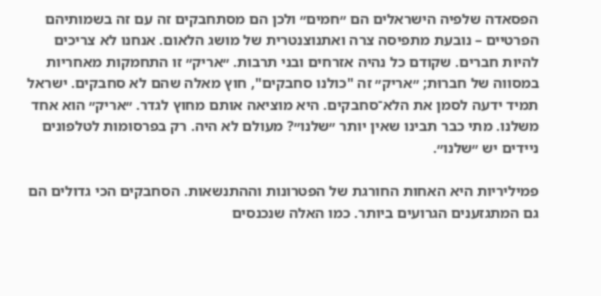הפסאדה שלפיה הישראלים הם ״חמים״ ולכן הם מסתחבקים זה עם זה בשמותיהם הפרטיים – נובעת מתפיסה צרה ואתנוצנטרית של מושג הלאום. אנחנו לא צריכים להיות חברים. שקודם כל נהיה אזרחים ובני תרבות. ״אריק״ זו התחמקות מאחריות במסווה של חברוּת; ״אריק״ זה "כולנו סחבקים", חוץ מאלה שהם לא סחבקים. ישראל תמיד ידעה לסמן את הלא־סחבקים. היא מוציאה אותם מחוץ לגדר. ״אריק״ הוא אחד משלנו. מתי כבר תבינו שאין יותר ״שלנו״? מעולם לא היה. רק בפרסומות לטלפונים ניידים יש ״שלנו״.

פמיליריות היא האחות החורגת של הפטרונות וההתנשאות. הסחבקים הכי גדולים הם גם המתגזענים הגרועים ביותר. כמו האלה שנכנסים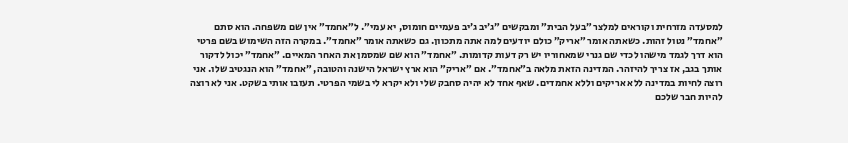למסעדה מזרחית וקוראים למלצר ״בעל הבית״ ומבקשים ״ג׳יב ג׳יב פעמיים חומוס, יא עמי״. ל״אחמד״ אין שם משפחה. הוא סתם ״אחמד״ נטול זהות. כשאתה אומר ״אריק״ כולם יודעים למה אתה מתכוון. גם כשאתה אומר ״אחמד״. במקרה הזה השימוש בשם פרטי הוא דרך לגמד מישהו לכדי שם גנרי שמאחוריו יש רק דעות קדומות. ״אחמד״ הוא שם שמסמן את האחר המאיים. ״אחמד״ יכול לדקור אותך בגב, אז צריך להיזהר. המדינה הזאת מלאה ב״אחמד״. אם ״אריק״ הוא ארץ ישראל הישנה והטובה, ״אחמד״ הוא הנגטיב שלו. אני רוצה לחיות במדינה ללא אריקים וללא אחמדים. שאף אחד לא יהיה סחבק שלי ולא יקרא לי בשמי הפרטי. תעזבו אותי בשקט. אני לא רוצה להיות חבר שלכם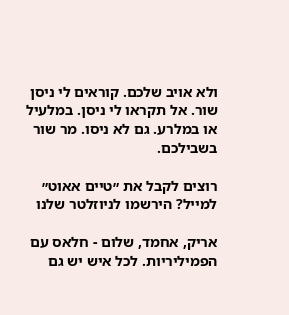ולא אויב שלכם. קוראים לי ניסן שור. אל תקראו לי ניסן. במלעיל או במלרע. גם לא ניסו. מר שור בשבילכם.

רוצים לקבל את ״טיים אאוט״ למייל? הירשמו לניוזלטר שלנו

אריק, אחמד, שלום - חלאס עם הפמיליריות. לכל איש יש גם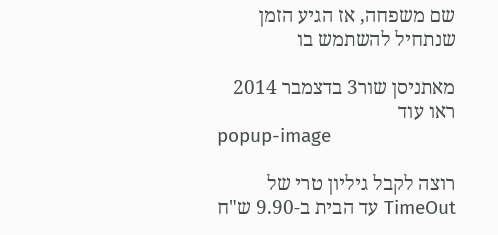שם משפחה, אז הגיע הזמן שנתחיל להשתמש בו

מאתניסן שור3 בדצמבר 2014
ראו עוד
popup-image

רוצה לקבל גיליון טרי של TimeOut עד הבית ב-9.90 ש"ח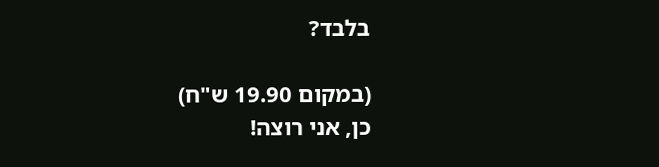בלבד?

(במקום 19.90 ש"ח)
כן, אני רוצה!